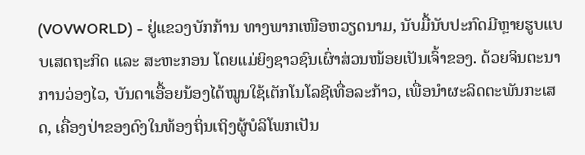(VOVWORLD) - ຢູ່ແຂວງບັກກ້ານ ທາງພາກເໜືອຫວຽດນາມ, ນັບມື້ນັບປະກົດມີຫຼາຍຮູບແບບເສດຖະກິດ ແລະ ສະຫະກອນ ໂດຍແມ່ຍິງຊາວຊົນເຜົ່າສ່ວນໜ້ອຍເປັນເຈົ້າຂອງ. ດ້ວຍຈິນຕະນາການວ່ອງໄວ, ບັນດາເອື້ອຍນ້ອງໄດ້ໝູນໃຊ້ເຕັກໂນໂລຊີເທື່ອລະກ້າວ, ເພື່ອນຳຜະລິດຕະພັນກະເສດ, ເຄື່ອງປ່າຂອງດົງໃນທ້ອງຖິ່ນເຖິງຜູ້ບໍລິໂພກເປັນ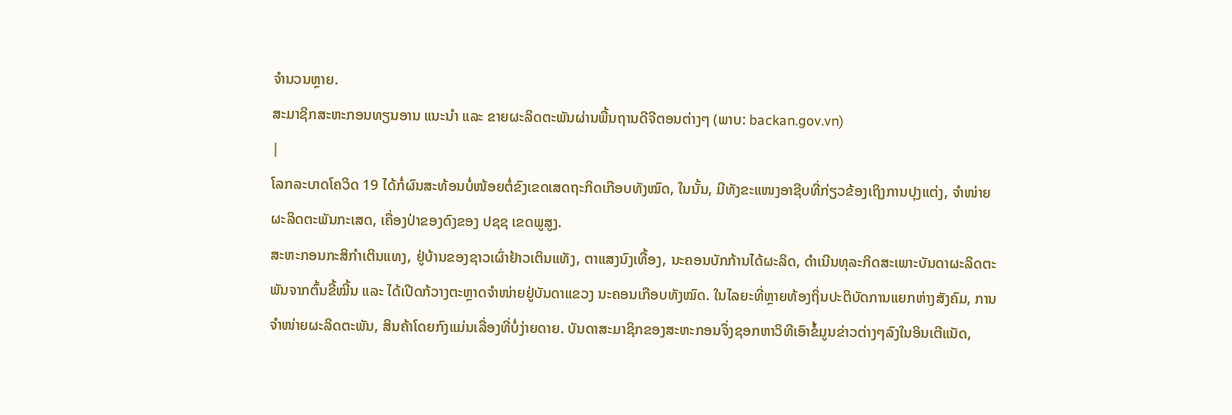ຈຳນວນຫຼາຍ.
ສະມາຊິກສະຫະກອນທຽນອານ ແນະນຳ ແລະ ຂາຍຜະລິດຕະພັນຜ່ານພື້ນຖານດີຈີຕອນຕ່າງໆ (ພາບ: backan.gov.vn)
|
ໂລກລະບາດໂຄວິດ 19 ໄດ້ກໍ່ຜົນສະທ້ອນບໍ່ໜ້ອຍຕໍ່ຂົງເຂດເສດຖະກິດເກືອບທັງໝົດ, ໃນນັ້ນ, ມີທັງຂະແໜງອາຊີບທີ່ກ່ຽວຂ້ອງເຖິງການປຸງແຕ່ງ, ຈຳໜ່າຍ ຜະລິດຕະພັນກະເສດ, ເຄື່ອງປ່າຂອງດົງຂອງ ປຊຊ ເຂດພູສູງ.
ສະຫະກອນກະສິກຳເຕິນແທງ, ຢູ່ບ້ານຂອງຊາວເຜົ່າຢ້າວເຕິນແທັງ, ຕາແສງນົງເທື້ອງ, ນະຄອນບັກກ້ານໄດ້ຜະລິດ, ດຳເນີນທຸລະກິດສະເພາະບັນດາຜະລິດຕະພັນຈາກຕົ້ນຂີ້ໝີ້ນ ແລະ ໄດ້ເປີດກ້ວາງຕະຫຼາດຈຳໜ່າຍຢູ່ບັນດາແຂວງ ນະຄອນເກືອບທັງໝົດ. ໃນໄລຍະທີ່ຫຼາຍທ້ອງຖິ່ນປະຕິບັດການແຍກຫ່າງສັງຄົມ, ການຈຳໜ່າຍຜະລິດຕະພັນ, ສິນຄ້າໂດຍກົງແມ່ນເລື່ອງທີ່ບໍ່ງ່າຍດາຍ. ບັນດາສະມາຊິກຂອງສະຫະກອນຈຶ່ງຊອກຫາວິທີເອົາຂໍ້ມູນຂ່າວຕ່າງໆລົງໃນອິນເຕີແນັດ,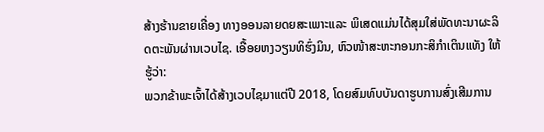ສ້າງຮ້ານຂາຍເຄື່ອງ ທາງອອນລາຍດຍສະເພາະແລະ ພິເສດແມ່ນໄດ້ສຸມໃສ່ພັດທະນາຜະລິດຕະພັນຜ່ານເວບໄຊ. ເອື້ອຍຫງວຽນທິຮົ່ງມິນ, ຫົວໜ້າສະຫະກອນກະສິກຳເຕິນແທັງ ໃຫ້ຮູ້ວ່າ:
ພວກຂ້າພະເຈົ້າໄດ້ສ້າງເວບໄຊມາແຕ່ປີ 2018, ໂດຍສົມທົບບັນດາຮູບການສົ່ງເສີມການ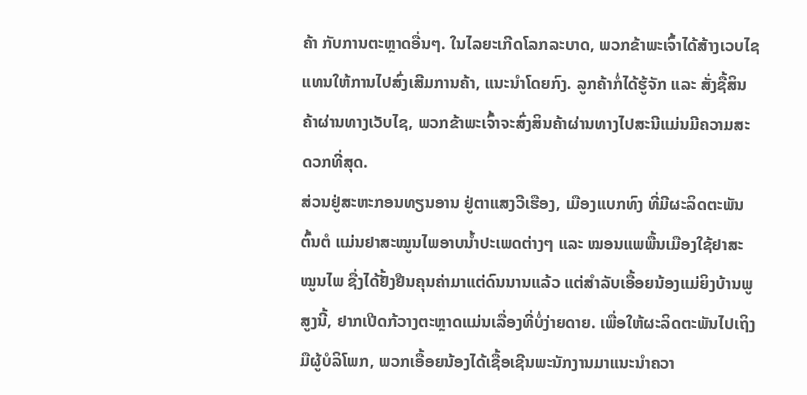ຄ້າ ກັບການຕະຫຼາດອື່ນໆ. ໃນໄລຍະເກີດໂລກລະບາດ, ພວກຂ້າພະເຈົ້າໄດ້ສ້າງເວບໄຊ ແທນໃຫ້ການໄປສົ່ງເສີມການຄ້າ, ແນະນຳໂດຍກົງ. ລູກຄ້າກໍ່ໄດ້ຮູ້ຈັກ ແລະ ສັ່ງຊື້ສິນຄ້າຜ່ານທາງເວັບໄຊ, ພວກຂ້າພະເຈົ້າຈະສົ່ງສິນຄ້າຜ່ານທາງໄປສະນີແມ່ນມີຄວາມສະດວກທີ່ສຸດ.
ສ່ວນຢູ່ສະຫະກອນທຽນອານ ຢູ່ຕາແສງວີເຮືອງ, ເມືອງແບກທົງ ທີ່ມີຜະລິດຕະພັນຕົ້ນຕໍ ແມ່ນຢາສະໝູນໄພອາບນ້ຳປະເພດຕ່າງໆ ແລະ ໝອນແພພື້ນເມືອງໃຊ້ຢາສະໝູນໄພ ຊື່ງໄດ້ຢັ້ງຢືນຄຸນຄ່າມາແຕ່ດົນນານແລ້ວ ແຕ່ສຳລັບເອື້ອຍນ້ອງແມ່ຍິງບ້ານພູສູງນີ້, ຢາກເປີດກ້ວາງຕະຫຼາດແມ່ນເລື່ອງທີ່ບໍ່ງ່າຍດາຍ. ເພື່ອໃຫ້ຜະລິດຕະພັນໄປເຖິງມືຜູ້ບໍລິໂພກ, ພວກເອື້ອຍນ້ອງໄດ້ເຊື້ອເຊີນພະນັກງານມາແນະນຳຄວາ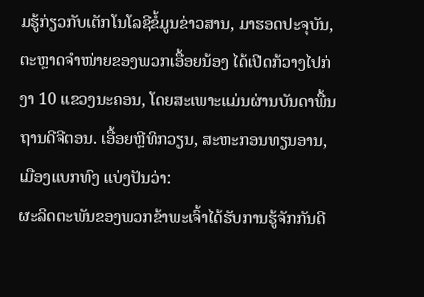ມຮູ້ກ່ຽວກັບເຕັກໂນໂລຊີຂໍ້ມູນຂ່າວສານ, ມາຮອດປະຈຸບັນ, ຕະຫຼາດຈຳໜ່າຍຂອງພວກເອື້ອຍນ້ອງ ໄດ້ເປີດກ້ວາງໄປກ່ງາ 10 ແຂວງນະຄອນ, ໂດຍສະເພາະແມ່ນຜ່ານບັນດາພື້ນຖານດີຈີຕອນ. ເອື້ອຍຫຼີທິກວຽນ, ສະຫະກອນທຽນອານ, ເມືອງແບກທົງ ແບ່ງປັນວ່າ:
ຜະລິດຕະພັນຂອງພວກຂ້າພະເຈົ້າໄດ້ຮັບການຮູ້ຈັກກັນດີ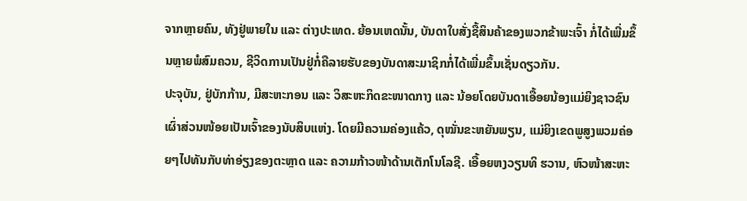ຈາກຫຼາຍຄົນ, ທັງຢູ່ພາຍໃນ ແລະ ຕ່າງປະເທດ. ຍ້ອນເຫດນັ້ນ, ບັນດາໃບສັ່ງຊື້ສິນຄ້າຂອງພວກຂ້າພະເຈົ້າ ກໍ່ໄດ້ເພີ່ມຂຶ້ນຫຼາຍພໍສົມຄວນ, ຊີວິດການເປັນຢູ່ກໍ່ຄືລາຍຮັບຂອງບັນດາສະມາຊິກກໍ່ໄດ້ເພີ່ມຂຶ້ນເຊັ່ນດຽວກັນ.
ປະຈຸບັນ, ຢູ່ບັກກ້ານ, ມີສະຫະກອນ ແລະ ວິສະຫະກິດຂະໜາດກາງ ແລະ ນ້ອຍໂດຍບັນດາເອື້ອຍນ້ອງແມ່ຍິງຊາວຊົນເຜົ່າສ່ວນໜ້ອຍເປັນເຈົ້າຂອງນັບສິບແຫ່ງ. ໂດຍມີຄວາມຄ່ອງແຄ້ວ, ດຸໝັ່ນຂະຫຍັນພຽນ, ແມ່ຍິງເຂດພູສູງພວມຄ່ອຍໆໄປທັນກັບທ່າອ່ຽງຂອງຕະຫຼາດ ແລະ ຄວາມກ້າວໜ້າດ້ານເຕັກໂນໂລຊີ. ເອື້ອຍຫງວຽນທິ ຮວານ, ຫົວໜ້າສະຫະ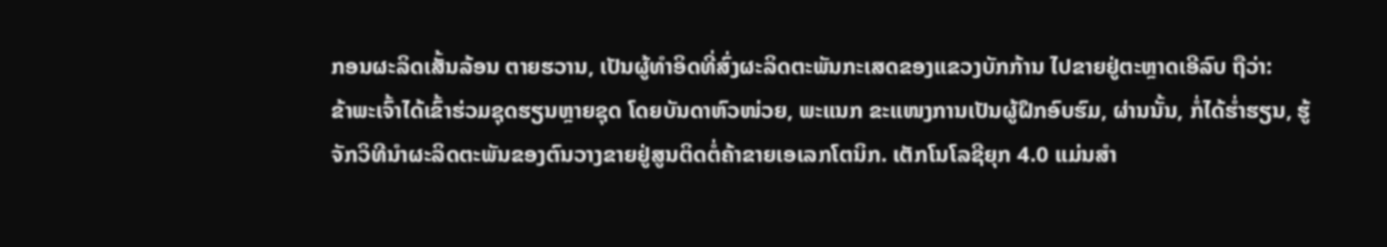ກອນຜະລິດເສັ້ນລ້ອນ ຕາຍຮວານ, ເປັນຜູ້ທຳອິດທີ່ສົ່ງຜະລິດຕະພັນກະເສດຂອງແຂວງບັກກ້ານ ໄປຂາຍຢູ່ຕະຫຼາດເອີລົບ ຖືວ່າ:
ຂ້າພະເຈົ້າໄດ້ເຂົ້າຮ່ວມຊຸດຮຽນຫຼາຍຊຸດ ໂດຍບັນດາຫົວໜ່ວຍ, ພະແນກ ຂະແໜງການເປັນຜູ້ຝຶກອົບຮົມ, ຜ່ານນັ້ນ, ກໍ່ໄດ້ຮ່ຳຮຽນ, ຮູ້ຈັກວິທີນຳຜະລິດຕະພັນຂອງຕົນວາງຂາຍຢູ່ສູນຕິດຕໍ່ຄ້າຂາຍເອເລກໂຕນິກ. ເຕັກໂນໂລຊີຍຸກ 4.0 ແມ່ນສຳ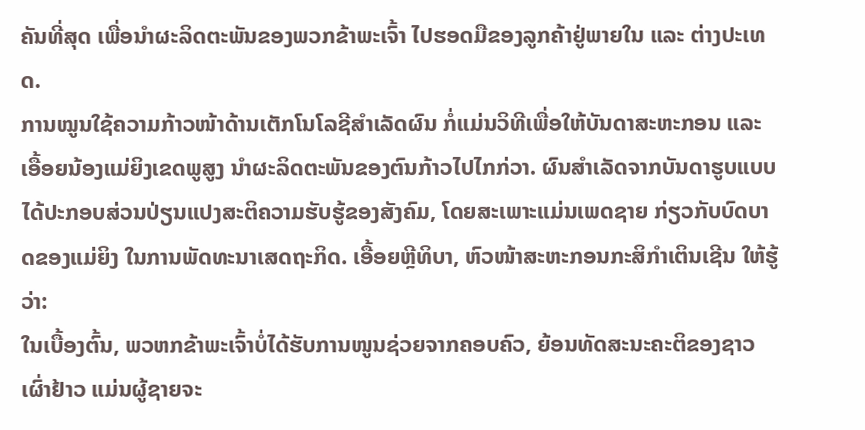ຄັນທີ່ສຸດ ເພື່ອນຳຜະລິດຕະພັນຂອງພວກຂ້າພະເຈົ້າ ໄປຮອດມືຂອງລູກຄ້າຢູ່ພາຍໃນ ແລະ ຕ່າງປະເທດ.
ການໝູນໃຊ້ຄວາມກ້າວໜ້າດ້ານເຕັກໂນໂລຊີສຳເລັດຜົນ ກໍ່ແມ່ນວິທີເພື່ອໃຫ້ບັນດາສະຫະກອນ ແລະ ເອື້ອຍນ້ອງແມ່ຍິງເຂດພູສູງ ນຳຜະລິດຕະພັນຂອງຕົນກ້າວໄປໄກກ່ວາ. ຜົນສຳເລັດຈາກບັນດາຮູບແບບ ໄດ້ປະກອບສ່ວນປ່ຽນແປງສະຕິຄວາມຮັບຮູ້ຂອງສັງຄົມ, ໂດຍສະເພາະແມ່ນເພດຊາຍ ກ່ຽວກັບບົດບາດຂອງແມ່ຍິງ ໃນການພັດທະນາເສດຖະກິດ. ເອື້ອຍຫຼີທິບາ, ຫົວໜ້າສະຫະກອນກະສິກຳເຕິນເຊີນ ໃຫ້ຮູ້ວ່າ:
ໃນເບື້ອງຕົ້ນ, ພວຫກຂ້າພະເຈົ້າບໍ່ໄດ້ຮັບການໜູນຊ່ວຍຈາກຄອບຄົວ, ຍ້ອນທັດສະນະຄະຕິຂອງຊາວເຜົ່າຢ້າວ ແມ່ນຜູ້ຊາຍຈະ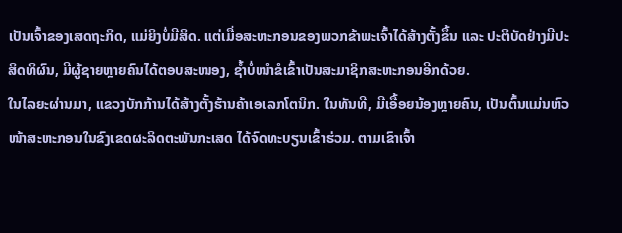ເປັນເຈົ້າຂອງເສດຖະກິດ, ແມ່ຍິງບໍ່ມີສິດ. ແຕ່ເມື່ອສະຫະກອນຂອງພວກຂ້າພະເຈົ້າໄດ້ສ້າງຕັ້ງຂຶ້ນ ແລະ ປະຕິບັດຢ່າງມີປະສິດທິຜົນ, ມີຜູ້ຊາຍຫຼາຍຄົນໄດ້ຕອບສະໜອງ, ຊ້ຳບໍ່ໜຳຂໍເຂົ້າເປັນສະມາຊິກສະຫະກອນອີກດ້ວຍ.
ໃນໄລຍະຜ່ານມາ, ແຂວງບັກກ້ານໄດ້ສ້າງຕັ້ງຮ້ານຄ້າເອເລກໂຕນິກ. ໃນທັນທີ, ມີເອື້ອຍນ້ອງຫຼາຍຄົນ, ເປັນຕົ້ນແມ່ນຫົວໜ້າສະຫະກອນໃນຂົງເຂດຜະລິດຕະພັນກະເສດ ໄດ້ຈົດທະບຽນເຂົ້າຮ່ວມ. ຕາມເຂົາເຈົ້າ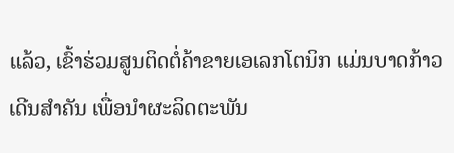ແລ້ວ, ເຂົ້າຮ່ວມສູນຕິດຕໍ່ຄ້າຂາຍເອເລກໂຕນິກ ແມ່ນບາດກ້າວເດີນສຳຄັນ ເພື່ອນຳຜະລິດຕະພັນ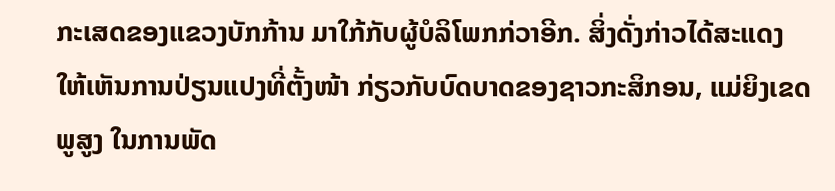ກະເສດຂອງແຂວງບັກກ້ານ ມາໃກ້ກັບຜູ້ບໍລິໂພກກ່ວາອີກ. ສິ່ງດັ່ງກ່າວໄດ້ສະແດງໃຫ້ເຫັນການປ່ຽນແປງທີ່ຕັ້ງໜ້າ ກ່ຽວກັບບົດບາດຂອງຊາວກະສິກອນ, ແມ່ຍິງເຂດພູສູງ ໃນການພັດ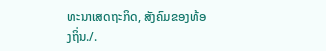ທະນາເສດຖະກິດ, ສັງຄົມຂອງທ້ອງຖິ່ນ./.